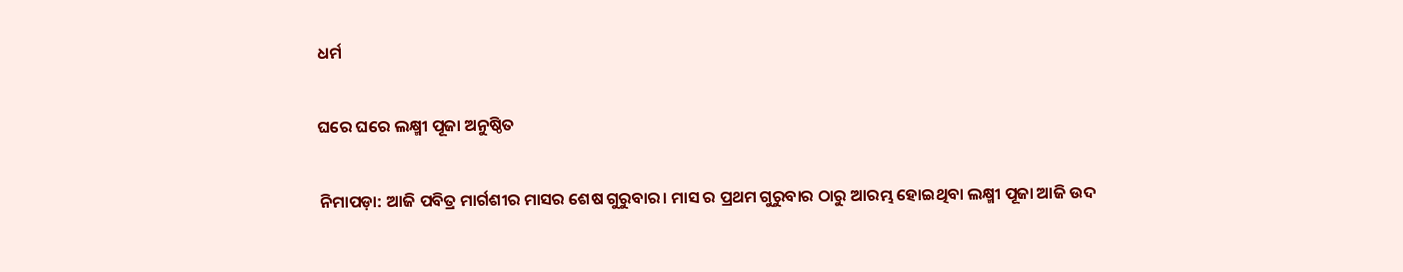ଧର୍ମ

ଘରେ ଘରେ ଲକ୍ଷ୍ମୀ ପୂଜା ଅନୁଷ୍ଠିତ

ନିମାପଡ଼ା: ଆଜି ପବିତ୍ର ମାର୍ଗଶୀର ମାସର ଶେଷ ଗୁରୁବାର। ମାସ ର ପ୍ରଥମ ଗୁରୁବାର ଠାରୁ ଆରମ୍ଭ ହୋଇଥିବା ଲକ୍ଷ୍ମୀ ପୂଜା ଆଜି ଉଦ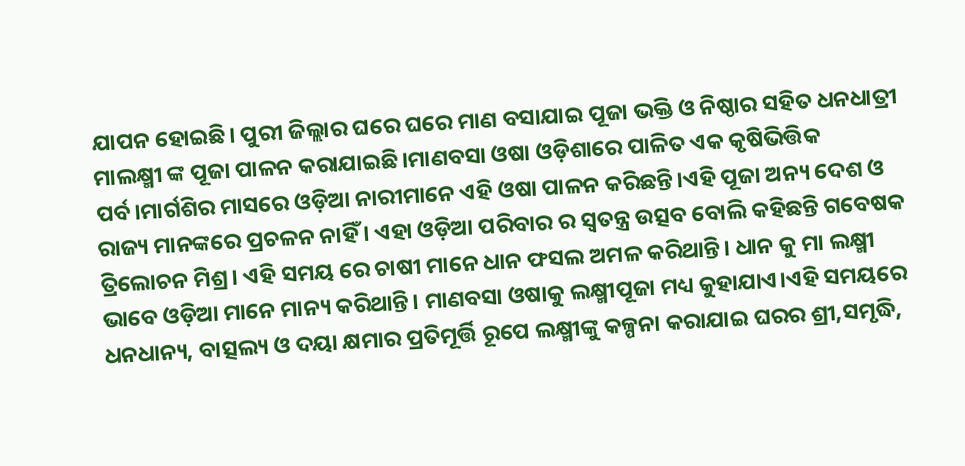ଯାପନ ହୋଇଛି। ପୁରୀ ଜିଲ୍ଲାର ଘରେ ଘରେ ମାଣ ବସାଯାଇ ପୂଜା ଭକ୍ତି ଓ ନିଷ୍ଠାର ସହିତ ଧନଧାତ୍ରୀ ମାଲକ୍ଷ୍ମୀ ଙ୍କ ପୂଜା ପାଳନ କରାଯାଇଛି।ମାଣବସା ଓଷା ଓଡ଼ିଶାରେ ପାଳିତ ଏକ କୃଷିଭିତ୍ତିକ ପର୍ବ।ମାର୍ଗଶିର ମାସରେ ଓଡ଼ିଆ ନାରୀମାନେ ଏହି ଓଷା ପାଳନ କରିଛନ୍ତି।ଏହି ପୂଜା ଅନ୍ୟ ଦେଶ ଓ ରାଜ୍ୟ ମାନଙ୍କରେ ପ୍ରଚଳନ ନାହିଁ । ଏହା ଓଡ଼ିଆ ପରିବାର ର ସ୍ଵତନ୍ତ୍ର ଉତ୍ସବ ବୋଲି କହିଛନ୍ତି ଗବେଷକ ତ୍ରିଲୋଚନ ମିଶ୍ର। ଏହି ସମୟ ରେ ଚାଷୀ ମାନେ ଧାନ ଫସଲ ଅମଳ କରିଥାନ୍ତି। ଧାନ କୁ ମା ଲକ୍ଷ୍ମୀ ଭାବେ ଓଡ଼ିଆ ମାନେ ମାନ୍ୟ କରିଥାନ୍ତି। ମାଣବସା ଓଷାକୁ ଲକ୍ଷ୍ମୀପୂଜା ମଧ୍ୟ କୁହାଯାଏ।ଏହି ସମୟରେ ଧନଧାନ୍ୟ, ବାତ୍ସଲ୍ୟ ଓ ଦୟା କ୍ଷମାର ପ୍ରତିମୂର୍ତ୍ତି ରୂପେ ଲକ୍ଷ୍ମୀଙ୍କୁ କଳ୍ପନା କରାଯାଇ ଘରର ଶ୍ରୀ,ସମୃଦ୍ଧି,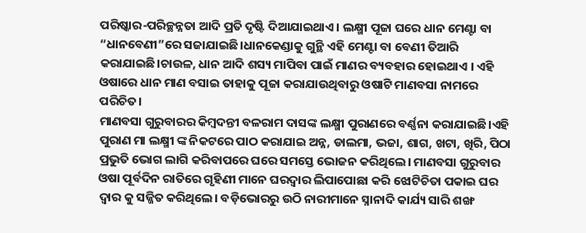ପରିଷ୍କାର-ପରିଚ୍ଛନ୍ନତା ଆଦି ପ୍ରତି ଦୃଷ୍ଟି ଦିଆଯାଇଥାଏ । ଲକ୍ଷ୍ମୀ ପୂଜା ଘରେ ଧାନ ମେଣ୍ଟା ବା “ଧାନବେଣୀ”ରେ ସଜାଯାଇଛି।ଧାନକେଣ୍ଡାକୁ ଗୁନ୍ଥି ଏହି ମେଣ୍ଟା ବା ବେଣୀ ତିଆରି କରାଯାଇଛି।ଚାଉଳ, ଧାନ ଆଦି ଶସ୍ୟ ମାପିବା ପାଇଁ ମାଣର ବ୍ୟବହାର ହୋଇଥାଏ । ଏହି ଓଷାରେ ଧାନ ମାଣ ବସାଇ ତାହାକୁ ପୂଜା କରାଯାଉଥିବାରୁ ଓଷାଟି ମାଣବସା ନାମରେ ପରିଚିତ।
ମାଣବସା ଗୁରୁବାରର କିମ୍ବଦନ୍ତୀ ବଳରାମ ଦାସଙ୍କ ଲକ୍ଷ୍ମୀ ପୁରାଣରେ ବର୍ଣ୍ଣନା କରାଯାଇଛି।ଏହି ପୁରାଣ ମା ଲକ୍ଷ୍ମୀ ଙ୍କ ନିକଟରେ ପାଠ କରାଯାଇ ଅନ୍ନ, ଡାଲମା, ଭଜା, ଶାଗ, ଖଟା, ଖିରି, ପିଠା ପ୍ରଭୁତି ଭୋଗ ଲାଗି କରିବାପରେ ଘରେ ସମସ୍ତେ ଭୋଜନ କରିଥିଲେ। ମାଣବସା ଗୁରୁବାର ଓଷା ପୂର୍ବଦିନ ରାତିରେ ଗୃହିଣୀ ମାନେ ଘରଦ୍ୱାର ଲିପାପୋଛା କରି ଝୋଟିଚିତା ପକାଇ ଘର ଦ୍ବାର କୁ ସଜ୍ଜିତ କରିଥିଲେ। ବଡ଼ିଭୋରରୁ ଉଠି ନାରୀମାନେ ସ୍ନାନାଦି କାର୍ଯ୍ୟ ସାରି ଶଙ୍ଖ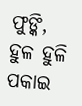ଫୁଙ୍କି, ହୁଳ ହୁଳି ପକାଇ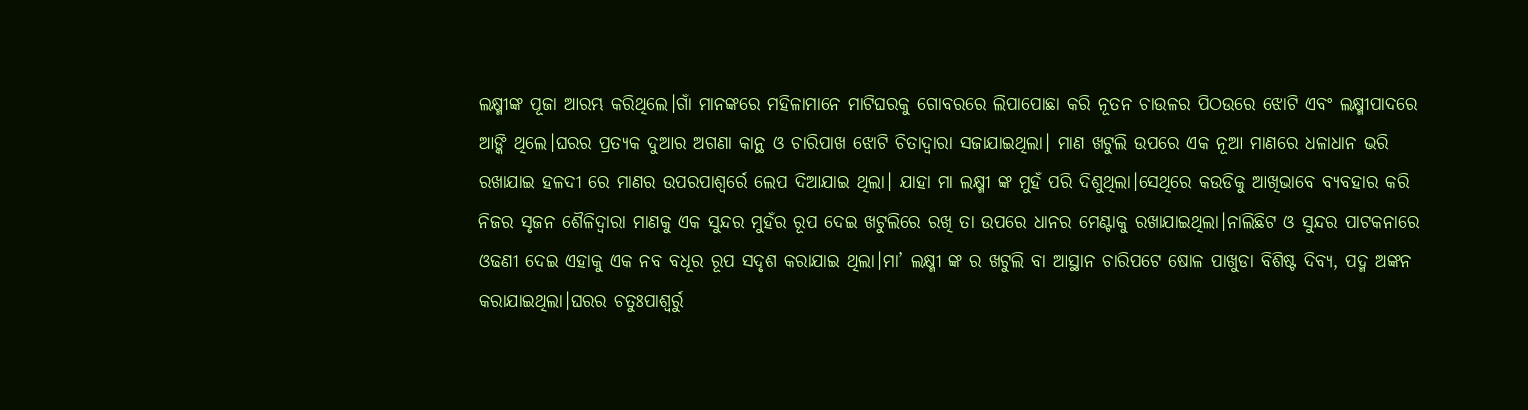ଲକ୍ଷ୍ମୀଙ୍କ ପୂଜା ଆରମ୍ଭ କରିଥିଲେ।ଗାଁ ମାନଙ୍କରେ ମହିଳାମାନେ ମାଟିଘରକୁ ଗୋବରରେ ଲିପାପୋଛା କରି ନୂତନ ଚାଉଳର ପିଠଉରେ ଝୋଟି ଏବଂ ଲକ୍ଷ୍ମୀପାଦରେ ଆଙ୍କି ଥିଲେ।ଘରର ପ୍ରତ୍ୟକ ଦୁଆର ଅଗଣା କାନ୍ଥ ଓ ଚାରିପାଖ ଝୋଟି ଚିତାଦ୍ୱାରା ସଜାଯାଇଥିଲା। ମାଣ ଖଟୁଲି ଉପରେ ଏକ ନୂଆ ମାଣରେ ଧଳାଧାନ ଭରି ରଖାଯାଇ ହଳଦୀ ରେ ମାଣର ଉପରପାଶ୍ୱର୍ରେ ଲେପ ଦିଆଯାଇ ଥିଲା। ଯାହା ମା ଲକ୍ଷ୍ମୀ ଙ୍କ ମୁହଁ ପରି ଦିଶୁଥିଲା।ସେଥିରେ କଉଡିକୁ ଆଖିଭାବେ ବ୍ୟବହାର କରି ନିଜର ସୃଜନ ଶୈଳିଦ୍ୱାରା ମାଣକୁ ଏକ ସୁନ୍ଦର ମୁହଁର ରୂପ ଦେଇ ଖଟୁଲିରେ ରଖି ତା ଉପରେ ଧାନର ମେଣ୍ଟାକୁ ରଖାଯାଇଥିଲା।ନାଲିଛିଟ ଓ ସୁନ୍ଦର ପାଟକନାରେ ଓଢଣୀ ଦେଇ ଏହାକୁ ଏକ ନବ ବଧୂର ରୂପ ସଦୃଶ କରାଯାଇ ଥିଲା।ମା’ ଲକ୍ଷ୍ମୀ ଙ୍କ ର ଖଟୁଲି ବା ଆସ୍ଥାନ ଚାରିପଟେ ଷୋଳ ପାଖୁଡା ବିଶିଷ୍ଟ ଦିବ୍ୟ, ପଦ୍ମ ଅଙ୍କନ କରାଯାଇଥିଲା।ଘରର ଚତୁଃପାଶ୍ୱର୍ରୁ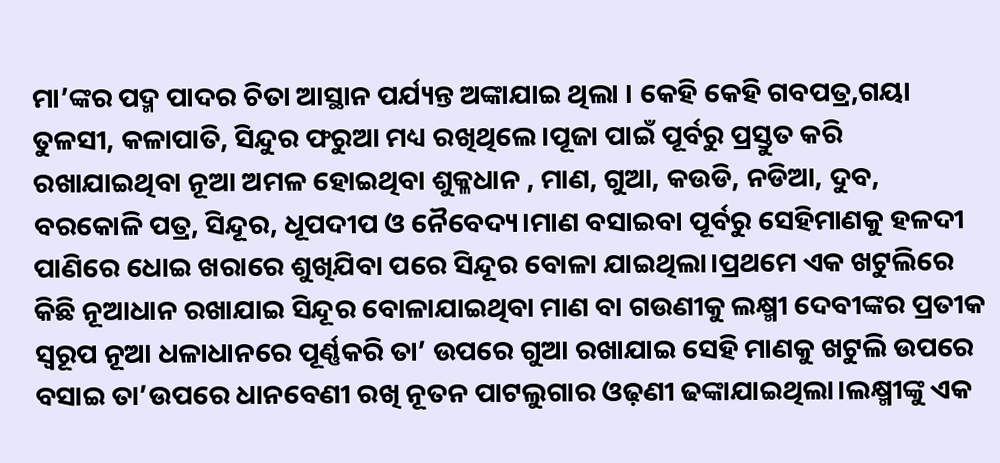ମା’ଙ୍କର ପଦ୍ମ ପାଦର ଚିତା ଆସ୍ଥାନ ପର୍ଯ୍ୟନ୍ତ ଅଙ୍କାଯାଇ ଥିଲା । କେହି କେହି ଗବପତ୍ର,ଗୟା ତୁଳସୀ, କଳାପାତି, ସିନ୍ଦୁର ଫରୁଆ ମଧ୍ୟ ରଖିଥିଲେ।ପୂଜା ପାଇଁ ପୂର୍ବରୁ ପ୍ରସ୍ତୁତ କରି ରଖାଯାଇଥିବା ନୂଆ ଅମଳ ହୋଇଥିବା ଶୁକ୍ଳଧାନ , ମାଣ, ଗୁଆ, କଉଡି, ନଡିଆ, ଦୁବ, ବରକୋଳି ପତ୍ର, ସିନ୍ଦୂର, ଧୂପଦୀପ ଓ ନୈବେଦ୍ୟ।ମାଣ ବସାଇବା ପୂର୍ବରୁ ସେହିମାଣକୁ ହଳଦୀ ପାଣିରେ ଧୋଇ ଖରାରେ ଶୁଖିଯିବା ପରେ ସିନ୍ଦୂର ବୋଳା ଯାଇଥିଲା।ପ୍ରଥମେ ଏକ ଖଟୁଲିରେ କିଛି ନୂଆଧାନ ରଖାଯାଇ ସିନ୍ଦୂର ବୋଳାଯାଇଥିବା ମାଣ ବା ଗଉଣୀକୁ ଲକ୍ଷ୍ମୀ ଦେବୀଙ୍କର ପ୍ରତୀକ ସ୍ୱରୂପ ନୂଆ ଧଳାଧାନରେ ପୂର୍ଣ୍ଣକରି ତା’ ଉପରେ ଗୁଆ ରଖାଯାଇ ସେହି ମାଣକୁ ଖଟୁଲି ଉପରେ ବସାଇ ତା’ଉପରେ ଧାନବେଣୀ ରଖି ନୂତନ ପାଟଲୁଗାର ଓଢ଼ଣୀ ଢଙ୍କାଯାଇଥିଲା।ଲକ୍ଷ୍ମୀଙ୍କୁ ଏକ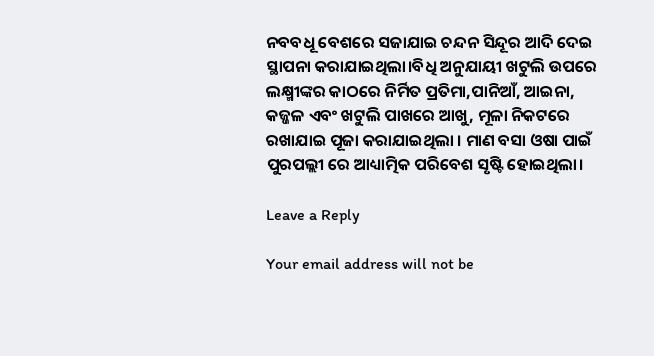ନବବଧୂ ବେଶରେ ସଜାଯାଇ ଚନ୍ଦନ ସିନ୍ଦୂର ଆଦି ଦେଇ ସ୍ଥାପନା କରାଯାଇଥିଲା।ବିଧି ଅନୁଯାୟୀ ଖଟୁଲି ଉପରେ ଲକ୍ଷ୍ମୀଙ୍କର କାଠରେ ନିର୍ମିତ ପ୍ରତିମା,ପାନିଆଁ, ଆଇନା, କଜ୍ଜଳ ଏବଂ ଖଟୁଲି ପାଖରେ ଆଖୁ, ମୂଳା ନିକଟରେ ରଖାଯାଇ ପୂଜା କରାଯାଇଥିଲା । ମାଣ ବସା ଓଷା ପାଇଁ ପୁରପଲ୍ଲୀ ରେ ଆଧ୍ୟାତ୍ମିକ ପରିବେଶ ସୃଷ୍ଟି ହୋଇଥିଲା।

Leave a Reply

Your email address will not be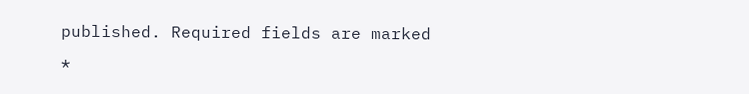published. Required fields are marked *